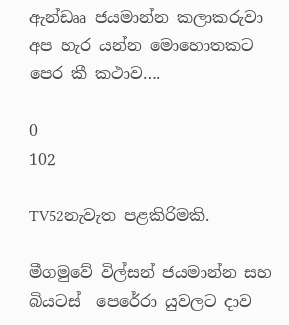ඇන්ඩෲ ජයමාන්න කලාකරුවා අප හැර යන්න මොහොතකට පෙර කී කථාව….

0
102

TV52නැවැත පළකිරිමකි.

මීගමුවේ විල්සන් ජයමාන්න සහ බියටස්  පෙරේරා යුවලට දාව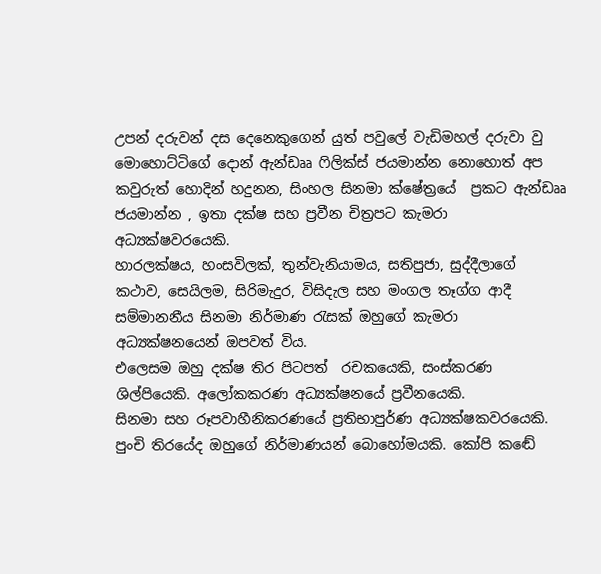උපන් දරුවන් දස දෙනෙකුගෙන් යුත් පවුලේ වැඩිමහල් දරුවා වු මොහොට්ටිගේ දොන් ඇන්ඩෲ ෆිලික්ස් ජයමාන්න නොහොත් අප කවුරුත් හොදින් හදුනන, සිංහල සිනමා ක්ෂේත්‍රයේ  ප්‍රකට ඇන්ඩෲ ජයමාන්න , ඉතා දක්ෂ සහ ප්‍රවීන චිත්‍රපට කැමරා අධ්‍යක්ෂවරයෙකි.
හාරලක්ෂය, හංසවිලක්, තුන්වැනියාමය, සතිපුජා, සුද්දීලාගේ කථාව, සෙයිලම, සිරිමැදුර, විසිදැල සහ මංගල තෑග්ග ආදී සම්මානනීය සිනමා නිර්මාණ රැසක් ඔහුගේ කැමරා අධ්‍යක්ෂනයෙන් ඔපවත් විය.
එලෙසම ඔහු දක්ෂ තිර පිටපත්  රචකයෙකි, සංස්කරණ ශිල්පියෙකි. අලෝකකරණ අධ්‍යක්ෂනයේ ප්‍රවීනයෙකි.
සිනමා සහ රූපවාහීනිකරණයේ ප්‍රතිභාපුර්ණ අධ්‍යක්ෂකවරයෙකි. පුංචි තිරයේද ඔහුගේ නිර්මාණයන් බොහෝමයකි. කෝපි කඬේ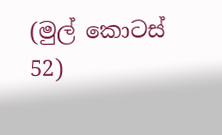(මුල් කොටස් 52)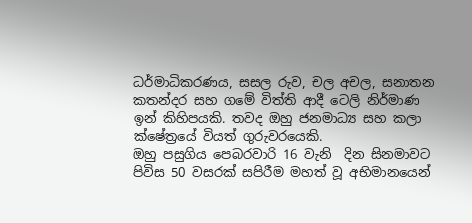ධර්මාධිකරණය, සසල රුව, චල අචල, සනාතන කතන්දර සහ ගමේ විත්ති ආදී ටෙලි නිර්මාණ ඉන් කිහිපයකි. තවද ඔහු ජනමාධ්‍ය සහ කලා ක්ෂේත්‍රයේ වියත් ගුරුවරයෙකි.
ඔහු පසුගිය පෙබරවාරි 16 වැනි  දින සිනමාවට පිවිස 50 වසරක් සපිරීම මහත් වූ අභිමානයෙන්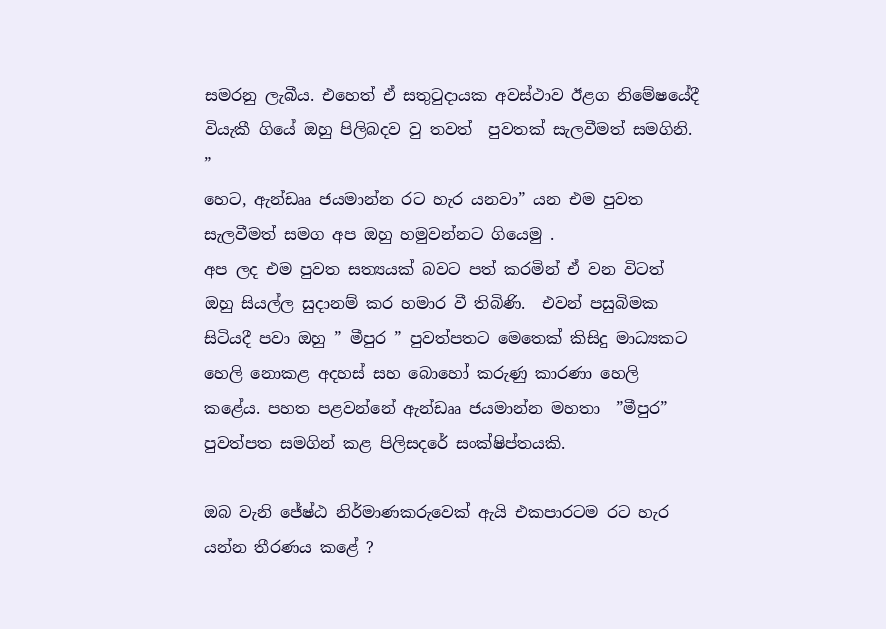සමරනු ලැබීය. එහෙත් ඒ සතුටුදායක අවස්ථාව ඊළග නිමේෂයේදී වියැකී ගියේ ඔහු පිලිබදව වු තවත්  පුවතක් සැලවීමත් සමගිනි. ”
හෙට, ඇන්ඩෲ ජයමාන්න රට හැර යනවා” යන එම පුවත සැලවීමත් සමග අප ඔහු හමුවන්නට ගියෙමු .
අප ලද එම පුවත සත්‍යයක් බවට පත් කරමින් ඒ වන විටත්  ඔහු සියල්ල සුදානම් කර හමාර වී තිබිණි.  එවන් පසුබිමක සිටියදී පවා ඔහු ” මීපුර ” පුවත්පතට මෙතෙක් කිසිදු මාධ්‍යකට හෙලි නොකළ අදහස් සහ බොහෝ කරුණු කාරණා හෙලි කළේය. පහත පළවන්නේ ඇන්ඩෲ ජයමාන්න මහතා  ”මීපුර” පුවත්පත සමගින් කළ පිලිසදරේ සංක්ෂිප්තයකි.

ඔබ වැනි ජේෂ්ඨ නිර්මාණකරුවෙක් ඇයි එකපාරටම රට හැර යන්න තීරණය කළේ ?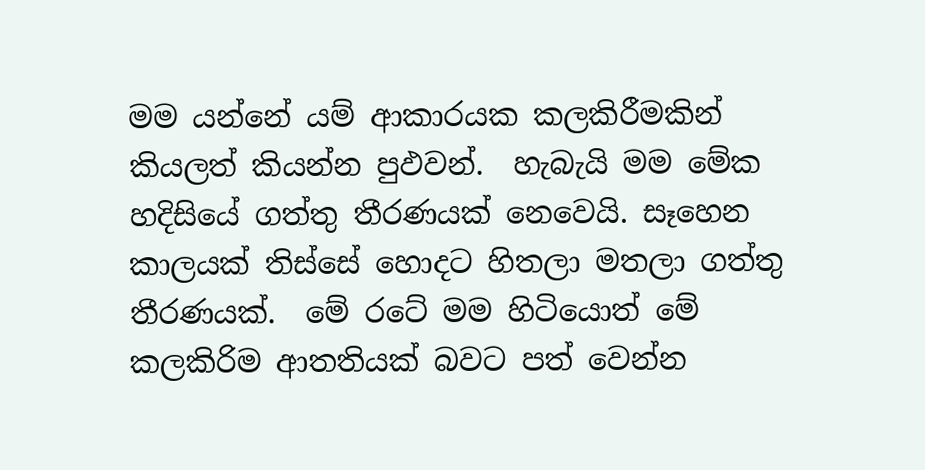මම යන්නේ යම් ආකාරයක කලකිරීමකින් කියලත් කියන්න පුඵවන්.  හැබැයි මම මේක හදිසියේ ගත්තු තීරණයක් නෙවෙයි. සෑහෙන කාලයක් තිස්සේ හොදට හිතලා මතලා ගත්තු තීරණයක්.  මේ රටේ මම හිටියොත් මේ කලකිරිම ආතතියක් බවට පත් වෙන්න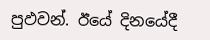පුඵවන්. ඊයේ දිනයේදී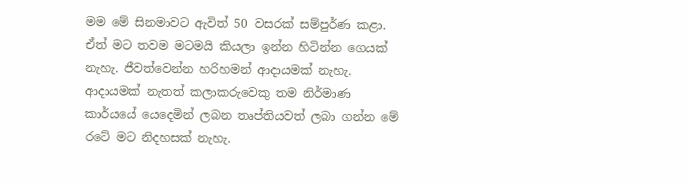මම මේ සිනමාවට ඇවිත් 50 වසරක් සම්පුර්ණ කළා. ඒත් මට තවම මටමයි කියලා ඉන්න හිටින්න ගෙයක් නැහැ. ජීවත්වෙන්න හරිහමන් ආදායමක් නැහැ. ආදායමක් නැතත් කලාකරුවෙකු තම නිර්මාණ කාර්යයේ යෙදෙමින් ලබන තෘප්තියවත් ලබා ගන්න මේ රටේ මට නිදහසක් නැහැ.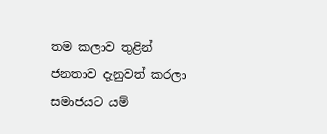තම කලාව තුළින් ජනතාව දැනුවත් කරලා සමාජයට යම්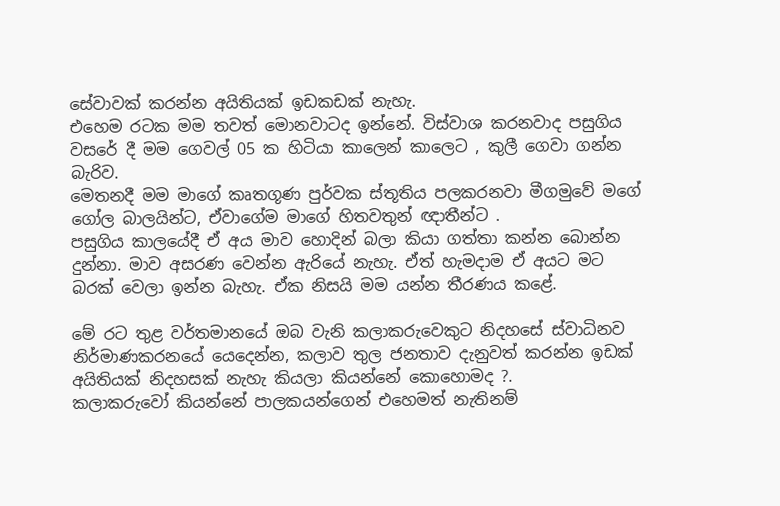සේවාවක් කරන්න අයිතියක් ඉඩකඩක් නැහැ.
එහෙම රටක මම තවත් මොනවාටද ඉන්නේ. විස්වාශ කරනවාද පසුගිය වසරේ දී මම ගෙවල් 05 ක හිටියා කාලෙන් කාලෙට , කුලී ගෙවා ගන්න බැරිව.
මෙතනදී මම මාගේ කෘතගූණ පුර්වක ස්තූතිය පලකරනවා මීගමුවේ මගේ ගෝල බාලයින්ට, ඒවාගේම මාගේ හිතවතුන් ඥාතීන්ට .
පසුගිය කාලයේදී ඒ අය මාව හොදින් බලා කියා ගත්තා කන්න බොන්න දුන්නා. මාව අසරණ වෙන්න ඇරියේ නැහැ. ඒත් හැමදාම ඒ අයට මට බරක් වෙලා ඉන්න බැහැ. ඒක නිසයි මම යන්න තීරණය කළේ.

මේ රට තුළ වර්තමානයේ ඔබ වැනි කලාකරුවෙකුට නිදහසේ ස්වාධිනව නිර්මාණකරනයේ යෙදෙන්න, කලාව තුල ජනතාව දැනුවත් කරන්න ඉඩක් අයිතියක් නිදහසක් නැහැ කියලා කියන්නේ කොහොමද ?.
කලාකරුවෝ කියන්නේ පාලකයන්ගෙන් එහෙමත් නැතිනම්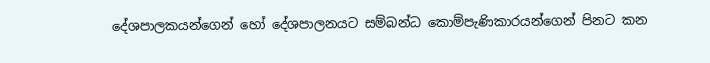දේශපාලකයන්ගෙන් හෝ දේශපාලනයට සම්බන්ධ කොම්පැණිකාරයන්ගෙන් පිනට කන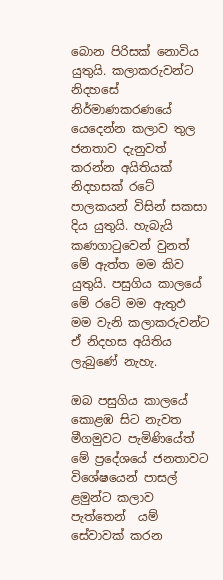බොන පිරිසක් නොවිය යුතුයි. කලාකරුවන්ට නිදහසේ නිර්මාණකරණයේ යෙදෙන්න කලාව තුල ජනතාව දැනුවත් කරන්න අයිතියක් නිදහසක් රටේ පාලකයන් විසින් සකසා දිය යුතුයි. හැබැයි කණගාටුවෙන් වුනත් මේ ඇත්ත මම කිව යුතුයි. පසුගිය කාලයේ මේ රටේ මම ඇතුඵ මම වැනි කලාකරුවන්ට ඒ නිදහස අයිතිය ලැබුණේ නැහැ.

ඔබ පසුගිය කාලයේ කොළඹ සිට නැවත මීගමුවට පැමිණියේත්   මේ ප්‍රදේශයේ ජනතාවට විශේෂයෙන් පාසල් ළමුන්ට කලාව පැත්තෙන්  යම් සේවාවක් කරන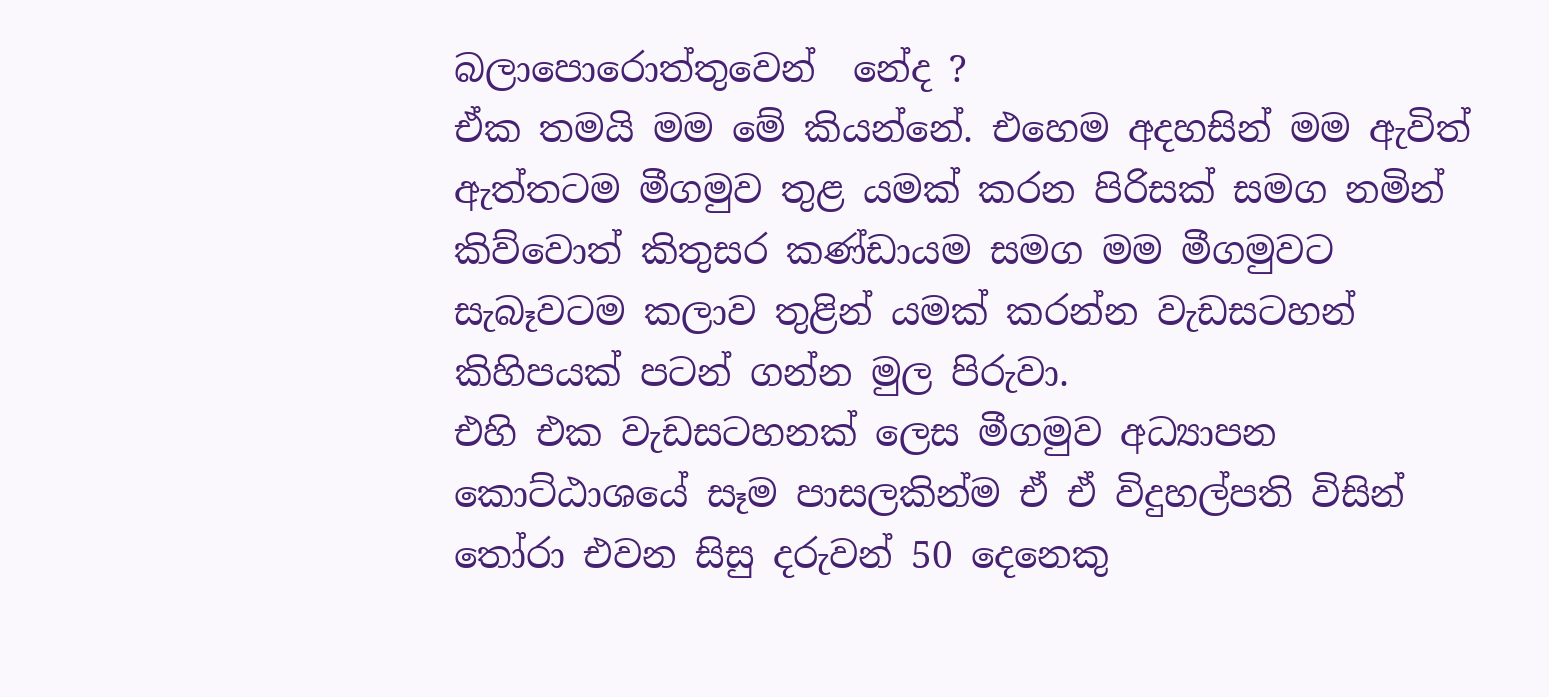බලාපොරොත්තුවෙන්  නේද ?
ඒක තමයි මම මේ කියන්නේ. එහෙම අදහසින් මම ඇවිත් ඇත්තටම මීගමුව තුළ යමක් කරන පිරිසක් සමග නමින් කිව්වොත් කිතුසර කණ්ඩායම සමග මම මීගමුවට සැබෑවටම කලාව තුළින් යමක් කරන්න වැඩසටහන් කිහිපයක් පටන් ගන්න මුල පිරුවා.
එහි එක වැඩසටහනක් ලෙස මීගමුව අධ්‍යාපන කොට්ඨාශයේ සෑම පාසලකින්ම ඒ ඒ විදුහල්පති විසින් තෝරා එවන සිසු දරුවන් 50 දෙනෙකු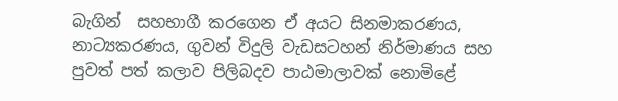බැගින්  සහභාගී කරගෙන ඒ අයට සිනමාකරණය, නාට්‍යකරණය, ගුවන් විදුලි වැඩසටහන් නිර්මාණය සහ පුවත් පත් කලාව පිලිබදව පාඨමාලාවක් නොමිළේ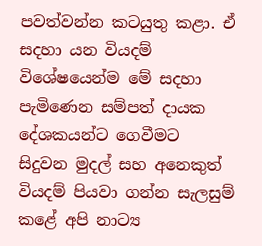පවත්වන්න කටයුතු කළා. ඒ සදහා යන වියදම් විශේෂයෙන්ම මේ සදහා පැමිණෙන සම්පත් දායක දේශකයන්ට ගෙවීමට සිදුවන මුදල් සහ අනෙකුත් වියදම් පියවා ගන්න සැලසුම් කළේ අපි නාට්‍ය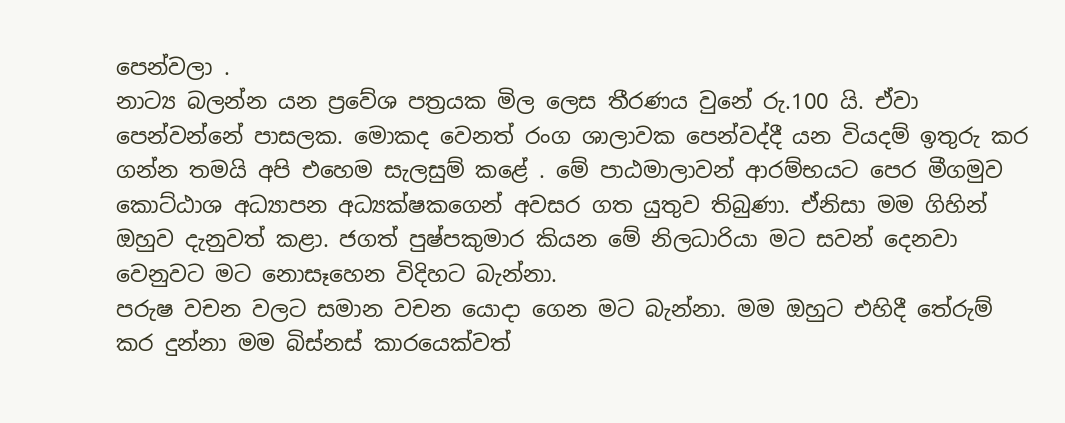පෙන්වලා .
නාට්‍ය බලන්න යන ප්‍රවේශ පත්‍රයක මිල ලෙස තීරණය වුනේ රු.100 යි. ඒවා පෙන්වන්නේ පාසලක. මොකද වෙනත් රංග ශාලාවක පෙන්වද්දී යන වියදම් ඉතුරු කර ගන්න තමයි අපි එහෙම සැලසුම් කළේ . මේ පාඨමාලාවන් ආරම්භයට පෙර මීගමුව කොට්ඨාශ අධ්‍යාපන අධ්‍යක්ෂකගෙන් අවසර ගත යුතුව තිබුණා. ඒනිසා මම ගිහින් ඔහුව දැනුවත් කළා. ජගත් පුෂ්පකුමාර කියන මේ නිලධාරියා මට සවන් දෙනවා වෙනුවට මට නොසෑහෙන විදිහට බැන්නා.
පරුෂ වචන වලට සමාන වචන යොදා ගෙන මට බැන්නා. මම ඔහුට එහිදී තේරුම් කර දුන්නා මම බිස්නස් කාරයෙක්වත්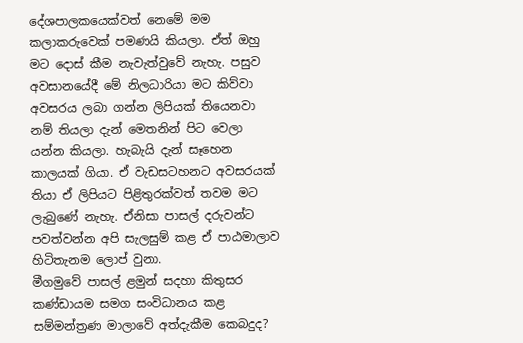දේශපාලකයෙක්වත් නෙමේ මම කලාකරුවෙක් පමණයි කියලා. ඒත් ඔහු මට දොස් කීම නැවැත්වුවේ නැහැ. පසුව අවසානයේදී මේ නිලධාරියා මට කිව්වා අවසරය ලබා ගන්න ලිපියක් තියෙනවා නම් තියලා දැන් මෙතනින් පිට වෙලා යන්න කියලා. හැබැයි දැන් සෑහෙන කාලයක් ගියා. ඒ වැඩසටහනට අවසරයක් තියා ඒ ලිපියට පිළිතුරක්වත් තවම මට ලැබුණේ නැහැ. ඒනිසා පාසල් දරුවන්ට පවත්වන්න අපි සැලසුම් කළ ඒ පාඨමාලාව හිටිතැනම ලොප් වුනා.
මීගමුවේ පාසල් ළමුන් සදහා කිතුසර කණ්ඩායම සමග සංවිධානය කළ සම්මන්ත්‍රණ මාලාවේ අත්දැකීම කෙබදුද?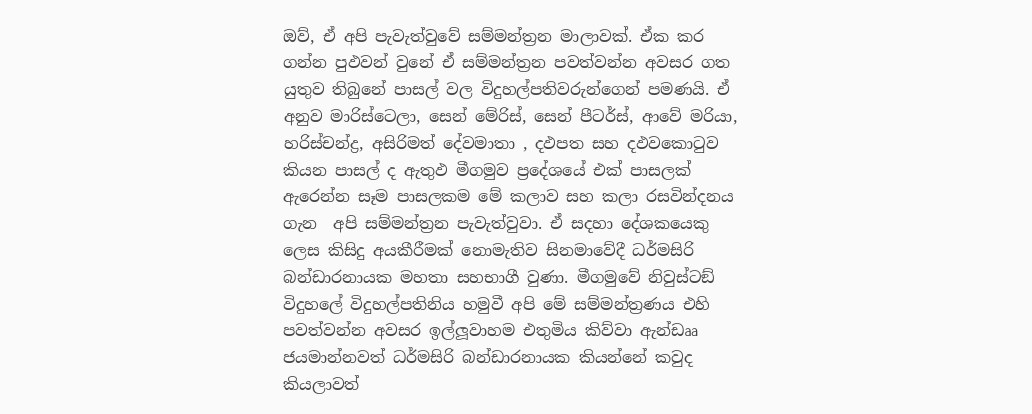ඔව්, ඒ අපි පැවැත්වුවේ සම්මන්ත්‍රන මාලාවක්. ඒක කර ගන්න පුඵවන් වුනේ ඒ සම්මන්ත්‍රන පවත්වන්න අවසර ගත යුතුව තිබුනේ පාසල් වල විදුහල්පතිවරුන්ගෙන් පමණයි. ඒ අනුව මාරිස්ටෙලා, සෙන් මේරිස්, සෙන් පීටර්ස්, ආවේ මරියා, හරිස්චන්ද්‍ර, අසිරිමත් දේවමාතා , දඵපත සහ දඵවකොටුව කියන පාසල් ද ඇතුඵ මීගමුව ප්‍රදේශයේ එක් පාසලක් ඇරෙන්න සෑම පාසලකම මේ කලාව සහ කලා රසවින්දනය ගැන  අපි සම්මන්ත්‍රන පැවැත්වුවා. ඒ සදහා දේශකයෙකු ලෙස කිසිදු අයකීරීමක් නොමැතිව සිනමාවේදී ධර්මසිරි බන්ඩාරනායක මහතා සහභාගී වුණා. මීගමුවේ නිවුස්ටඞ් විදුහලේ විදුහල්පතිනිය හමුවී අපි මේ සම්මන්ත්‍රණය එහි පවත්වන්න අවසර ඉල්ලූවාහම එතුමිය කිව්වා ඇන්ඩෲ ජයමාන්නවත් ධර්මසිරි බන්ඩාරනායක කියන්නේ කවුද කියලාවත්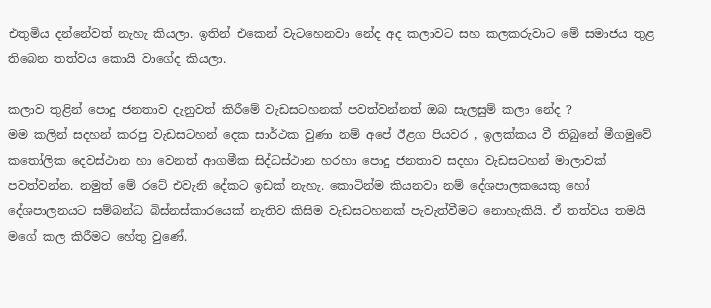එතුමිය දන්නේවත් නැහැ කියලා. ඉතින් එකෙන් වැටහෙනවා නේද අද කලාවට සහ කලකරුවාට මේ සමාජය තුළ තිබෙන තත්වය කොයි වාගේද කියලා.

කලාව තුළින් පොදු ජනතාව දැනුවත් කිරීමේ වැඩසටහනක් පවත්වන්නත් ඔබ සැලසුම් කලා නේද ?
මම කලින් සදහන් කරපු වැඩසටහන් දෙක සාර්ථක වුණා නම් අපේ ඊළග පියවර , ඉලක්කය වී තිබුනේ මීගමුවේ කතෝලික දෙවස්ථාන හා වෙනත් ආගමීක සිද්ධස්ථාන හරහා පොදු ජනතාව සදහා වැඩසටහන් මාලාවක් පවත්වන්න. නමුත් මේ රටේ එවැනි දේකට ඉඩක් නැහැ. කොටින්ම කියනවා නම් දේශපාලකයෙකු හෝ දේශපාලනයට සම්බන්ධ බිස්නස්කාරයෙක් නැතිව කිසිම වැඩසටහනක් පැවැත්වීමට නොහැකියි. ඒ තත්වය තමයි මගේ කල කිරීමට හේතු වුණේ.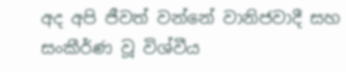අද අපි ජීවත් වන්නේ වානිජවාදී සහ සංකීර්ණ වූ විශ්වීය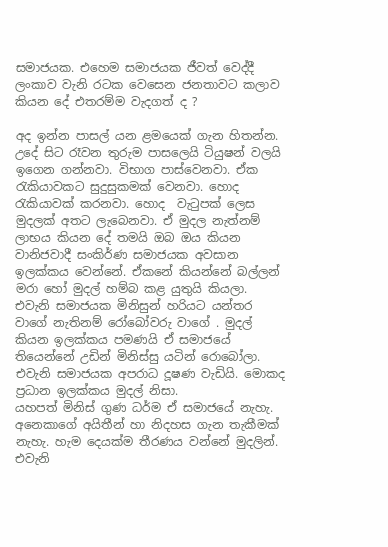සමාජයක. එහෙම සමාජයක ජීවත් වෙද්දී ලංකාව වැනි රටක වෙසෙන ජනතාවට කලාව කියන දේ එතරම්ම වැදගත් ද ?

අද ඉන්න පාසල් යන ළමයෙක් ගැන හිතන්න.  උදේ සිට රෑවන තුරුම පාසලෙයි ටියුෂන් වලයි ඉගෙන ගන්නවා. විභාග පාස්වෙනවා. ඒක රැකියාවකට සුදුසුකමක් වෙනවා. හොද රැකියාවක් කරනවා. හොද  වැටුපක් ලෙස මුදලක් අතට ලැබෙනවා. ඒ මුදල නැත්නම් ලාභය කියන දේ තමයි ඔබ ඔය කියන  වානිජවාදී සංකිර්ණ සමාජයක අවසාන ඉලක්කය වෙන්නේ. ඒකනේ කියන්නේ බල්ලන් මරා හෝ මුදල් හම්බ කළ යුතුයි කියලා. එවැනි සමාජයක මිනිසුන් හරියට යන්තර වාගේ නැතිනම් රෝබෝවරු වාගේ . මුදල් කියන ඉලක්කය පමණයි ඒ සමාජයේ තියෙන්නේ උඩින් මිනිස්සු යටින් රොබෝලා. එවැනි සමාජයක අපරාධ දූෂණ වැඩියි. මොකද ප්‍රධාන ඉලක්කය මුදල් නිසා.
යහපත් මිනිස් ගුණ ධර්ම ඒ සමාජයේ නැහැ. අනෙකාගේ අයිතීන් හා නිදහස ගැන තැකීමක් නැහැ. හැම දෙයක්ම තීරණය වන්නේ මුදලින්. එවැනි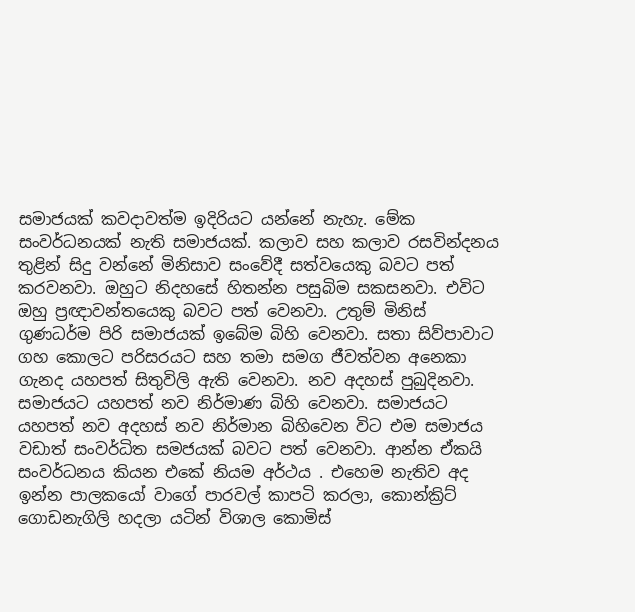සමාජයක් කවදාවත්ම ඉදිරියට යන්නේ නැහැ. මේක සංවර්ධනයක් නැති සමාජයක්. කලාව සහ කලාව රසවින්දනය තුළින් සිදු වන්නේ මිනිසාව සංවේදී සත්වයෙකු බවට පත් කරවනවා. ඔහුට නිදහසේ හිතන්න පසුබිම සකසනවා. එවිට ඔහු ප්‍රඥාවන්තයෙකු බවට පත් වෙනවා. උතුම් මිනිස් ගුණධර්ම පිරි සමාජයක් ඉබේම බිහි වෙනවා. සතා සිව්පාවාට ගහ කොලට පරිසරයට සහ තමා සමග ජීවත්වන අනෙකා ගැනද යහපත් සිතුවිලි ඇති වෙනවා. නව අදහස් පුබුදිනවා. සමාජයට යහපත් නව නිර්මාණ බිහි වෙනවා. සමාජයට යහපත් නව අදහස් නව නිර්මාන බිහිවෙන විට එම සමාජය වඩාත් සංවර්ධිත සමජයක් බවට පත් වෙනවා. ආන්න ඒකයි සංවර්ධනය කියන එකේ නියම අර්ථය . එහෙම නැතිව අද ඉන්න පාලකයෝ වාගේ පාරවල් කාපටි කරලා, කොන්ක්‍රිට් ගොඩනැගිලි හදලා යටින් විශාල කොමිස්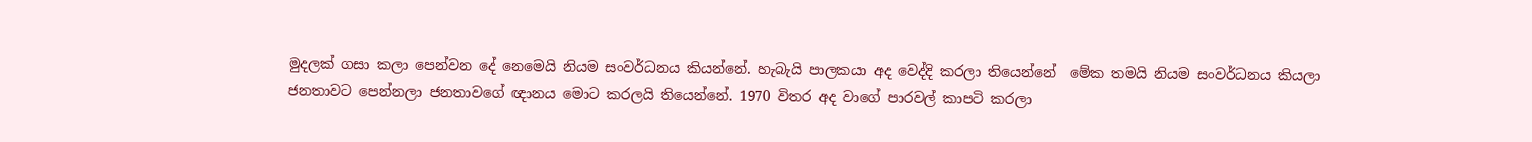මුදලක් ගසා කලා පෙන්වන දේ නෙමෙයි නියම සංවර්ධනය කියන්නේ. හැබැයි පාලකයා අද වෙද්දි කරලා තියෙන්නේ  මේක තමයි නියම සංවර්ධනය කියලා ජනතාවට පෙන්නලා ජනතාවගේ ඥානය මොට කරලයි තියෙන්නේ. 1970 විතර අද වාගේ පාරවල් කාපටි කරලා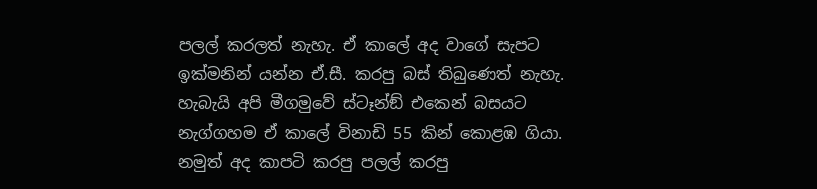පලල් කරලත් නැහැ. ඒ කාලේ අද වාගේ සැපට ඉක්මනින් යන්න ඒ.සී. කරපු බස් තිබුණෙත් නැහැ. හැබැයි අපි මීගමුවේ ස්ටෑන්ඞ් එකෙන් බසයට නැග්ගහම ඒ කාලේ විනාඩි 55 කින් කොළඹ ගියා. නමුත් අද කාපටි කරපු පලල් කරපු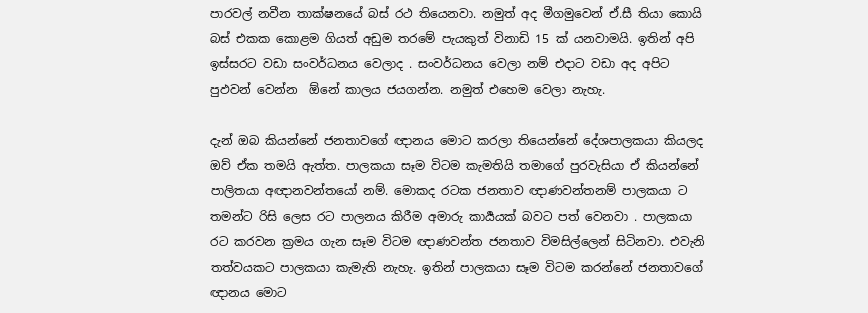පාරවල් නවීන තාක්ෂනයේ බස් රථ තියෙනවා. නමුත් අද මීගමුවෙන් ඒ.සී තියා කොයි බස් එකක කොළම ගියත් අඩුම තරමේ පැයකුත් විනාඩි 15 ක් යනවාමයි. ඉතින් අපි ඉස්සරට වඩා සංවර්ධනය වෙලාද . සංවර්ධනය වෙලා නම් එදාට වඩා අද අපිට පුඵවන් වෙන්න  ඕනේ කාලය ජයගන්න. නමුත් එහෙම වෙලා නැහැ.

දැන් ඔබ කියන්නේ ජනතාවගේ ඥානය මොට කරලා තියෙන්නේ දේශපාලකයා කියලද
ඔව් ඒක තමයි ඇත්ත. පාලකයා සෑම විටම කැමතියි තමාගේ පුරවැසියා ඒ කියන්නේ පාලිතයා අඥානවන්තයෝ නම්. මොකද රටක ජනතාව ඥාණවන්තනම් පාලකයා ට තමන්ට රිසි ලෙස රට පාලනය කිරීම අමාරු කාර්‍යයක් බවට පත් වෙනවා . පාලකයා රට කරවන ක්‍රමය ගැන සෑම විටම ඥාණවන්ත ජනතාව විමසිල්ලෙන් සිටිනවා. එවැනි තත්වයකට පාලකයා කැමැති නැහැ. ඉතින් පාලකයා සෑම විටම කරන්නේ ජනතාවගේ ඥානය මොට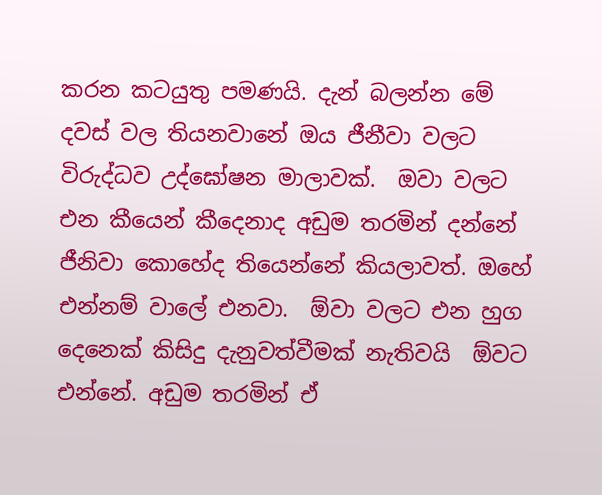කරන කටයුතු පමණයි. දැන් බලන්න මේ දවස් වල තියනවානේ ඔය ජීනීවා වලට විරුද්ධව උද්ඝෝෂන මාලාවක්.  ඔවා වලට එන කීයෙන් කීදෙනාද අඩුම තරමින් දන්නේ ජීනිවා කොහේද තියෙන්නේ කියලාවත්. ඔහේ එන්නම් වාලේ එනවා.  ඕවා වලට එන හුග දෙනෙක් කිසිදු දැනුවත්වීමක් නැතිවයි  ඕවට එන්නේ. අඩුම තරමින් ඒ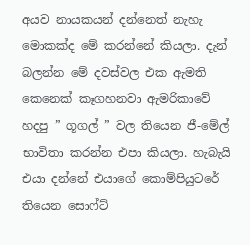අයව නායකයන් දන්නෙත් නැහැ මොකක්ද මේ කරන්නේ කියලා. දැන් බලන්න මේ දවස්වල එක ඇමති කෙනෙක් කෑගහනවා ඇමරිකාවේ හදපු ” ගූගල් ” වල තියෙන ජී-මේල් භාවිතා කරන්න එපා කියලා. හැබැයි එයා දන්නේ එයාගේ කොම්පියුටරේ තියෙන සොෆ්ට්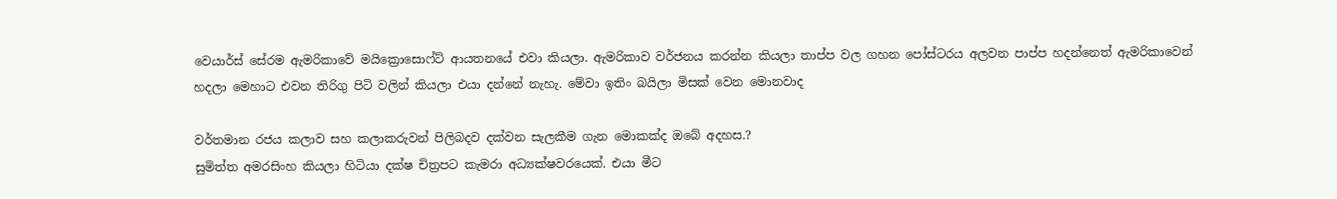වෙයාර්ස් සේරම ඇමරිකාවේ මයික්‍රොසොෆ්ට් ආයතනයේ එවා කියලා. ඇමරිකාව වර්ජනය කරන්න කියලා තාප්ප වල ගහන පෝස්ටරය අලවන පාප්ප හදන්නෙත් ඇමරිකාවෙන් හදලා මෙහාට එවන තිරිගු පිටි වලින් කියලා එයා දන්නේ නැහැ. මේවා ඉතිං බයිලා මිසක් වෙන මොනවාද

වර්තමාන රජය කලාව සහ කලාකරුවන් පිලිබදව දක්වන සැලකීම ගැන මොකක්ද ඔබේ අදහස.?
සුමිත්ත අමරසිංහ කියලා හිටියා දක්ෂ චිත්‍රපට කැමරා අධ්‍යක්ෂවරයෙක්. එයා මීට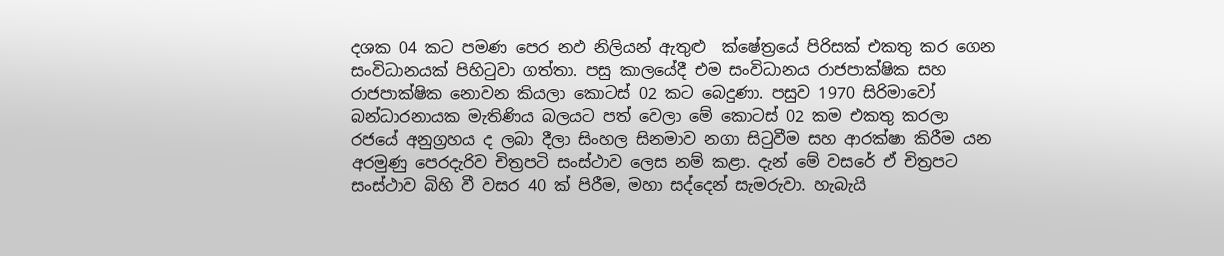දශක 04 කට පමණ පෙර නඵ නිලියන් ඇතුළු  ක්ෂේත්‍රයේ පිරිසක් එකතු කර ගෙන සංවිධානයක් පිහිටුවා ගත්තා. පසු කාලයේදී එම සංවිධානය රාජපාක්ෂික සහ රාජපාක්ෂික නොවන කියලා කොටස් 02 කට බෙදුණා. පසුව 1970 සිරිමාවෝ බන්ධාරනායක මැතිණිය බලයට පත් වෙලා මේ කොටස් 02 කම එකතු කරලා රජයේ අනුග්‍රහය ද ලබා දීලා සිංහල සිනමාව නගා සිටුවීම සහ ආරක්ෂා කිරීම යන අරමුණු පෙරදැරිව චිත්‍රපටි සංස්ථාව ලෙස නම් කළා. දැන් මේ වසරේ ඒ චිත්‍රපට සංස්ථාව බිහි වී වසර 40 ක් පිරීම, මහා සද්දෙන් සැමරුවා. හැබැයි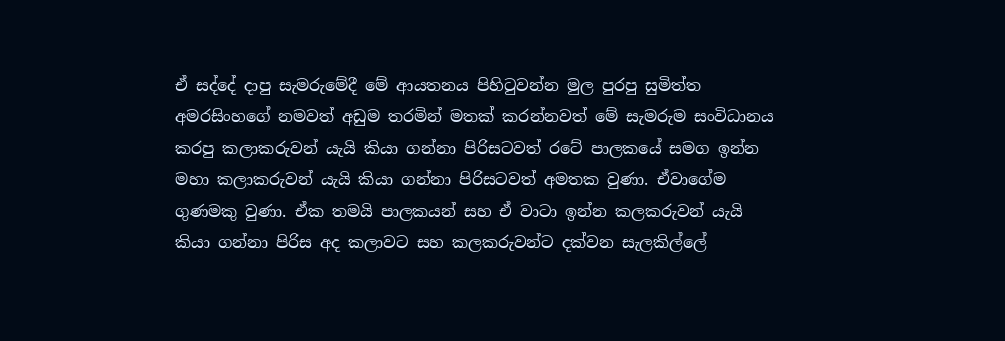ඒ සද්දේ දාපු සැමරුමේදී මේ ආයතනය පිහිටුවන්න මුල පුරපු සුමිත්ත අමරසිංහගේ නමවත් අඩුම තරමින් මතක් කරන්නවත් මේ සැමරුම සංවිධානය කරපු කලාකරුවන් යැයි කියා ගන්නා පිරිසටවත් රටේ පාලකයේ සමග ඉන්න මහා කලාකරුවන් යැයි කියා ගන්නා පිරිසටවත් අමතක වුණා. ඒවාගේම ගුණමකු වුණා. ඒක තමයි පාලකයන් සහ ඒ වාටා ඉන්න කලකරුවන් යැයි කියා ගන්නා පිරිස අද කලාවට සහ කලකරුවන්ට දක්වන සැලකිල්ලේ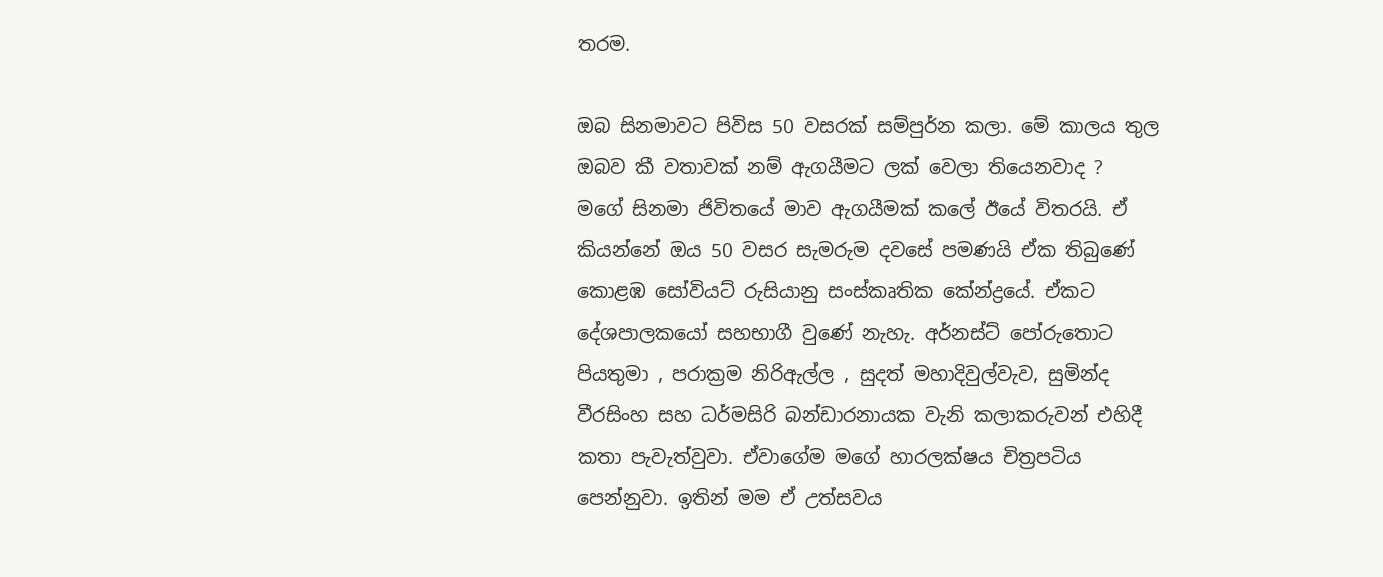තරම.

ඔබ සිනමාවට පිවිස 50 වසරක් සම්පුර්න කලා. මේ කාලය තුල ඔබව කී වතාවක් නම් ඇගයීමට ලක් වෙලා තියෙනවාද ?
මගේ සිනමා ජිවිතයේ මාව ඇගයීමක් කලේ ඊයේ විතරයි. ඒ කියන්නේ ඔය 50 වසර සැමරුම දවසේ පමණයි ඒක තිබුණේ කොළඹ සෝවියට් රුසියානු සංස්කෘතික කේන්ද්‍රයේ. ඒකට දේශපාලකයෝ සහභාගී වුණේ නැහැ. අර්නස්ට් පෝරුතොට පියතුමා , පරාක්‍රම නිරිඇල්ල , සුදත් මහාදිවුල්වැව, සුමින්ද වීරසිංහ සහ ධර්මසිරි බන්ඩාරනායක වැනි කලාකරුවන් එහිදී කතා පැවැත්වුවා. ඒවාගේම මගේ හාරලක්ෂය චිත්‍රපටිය පෙන්නුවා. ඉතින් මම ඒ උත්සවය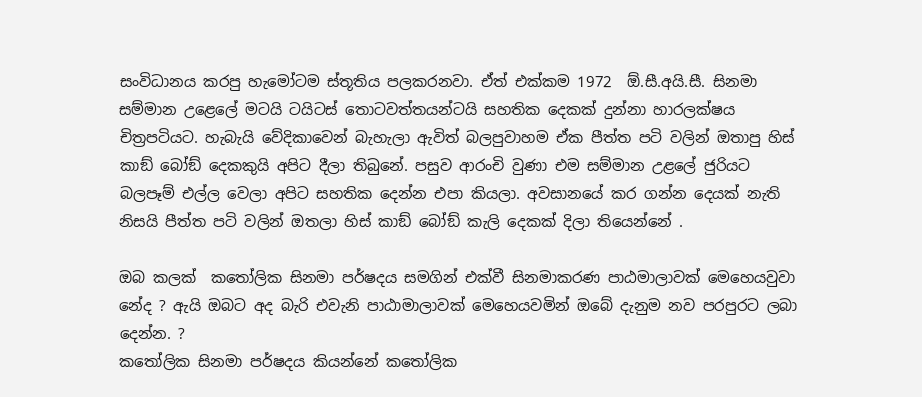සංවිධානය කරපු හැමෝටම ස්තූතිය පලකරනවා. ඒත් එක්කම 1972  ඕ.සී.අයි.සී. සිනමා සම්මාන උළෙලේ මටයි ටයිටස් තොටවත්තයන්ටයි සහතික දෙකක් දුන්නා හාරලක්ෂය චිත්‍රපටියට. හැබැයි වේදිකාවෙන් බැහැලා ඇවිත් බලපුවාහම ඒක පීත්ත පටි වලින් ඔතාපු හිස් කාඞ් බෝඞ් දෙකකුයි අපිට දීලා තිබුනේ. පසුව ආරංචි වුණා එම සම්මාන උළලේ ජුරියට බලපෑම් එල්ල වෙලා අපිට සහතික දෙන්න එපා කියලා. අවසානයේ කර ගන්න දෙයක් නැති නිසයි පීත්ත පටි වලින් ඔතලා හිස් කාඞ් බෝඞ් කැලි දෙකක් දිලා තියෙන්නේ .

ඔබ කලක්  කතෝලික සිනමා පර්ෂදය සමගින් එක්වී සිනමාකරණ පාඨමාලාවක් මෙහෙයවුවා නේද ? ඇයි ඔබට අද බැරි එවැනි පාඨාමාලාවක් මෙහෙයවමින් ඔබේ දැනුම නව පරපුරට ලබා දෙන්න. ?
කතෝලික සිනමා පර්ෂදය කියන්නේ කතෝලික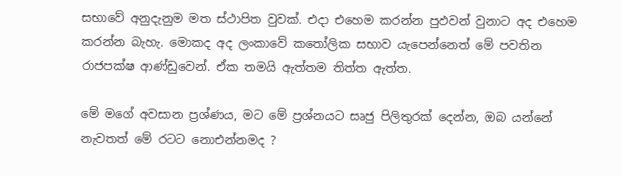සභාවේ අනුදැනුම මත ස්ථාපිත වුවක්. එදා එහෙම කරන්න පුඵවන් වුනාට අද එහෙම කරන්න බැහැ. මොකද අද ලංකාවේ කතෝලික සභාව යැපෙන්නෙත් මේ පවතින රාජපක්ෂ ආණ්ඩුවෙන්. ඒක තමයි ඇත්තම තිත්ත ඇත්ත.

මේ මගේ අවසාන ප්‍රශ්ණය, මට මේ ප්‍රශ්නයට සෘජු පිලිතුරක් දෙන්න, ඔබ යන්නේ නැවතත් මේ රටට නොඑන්නමද ?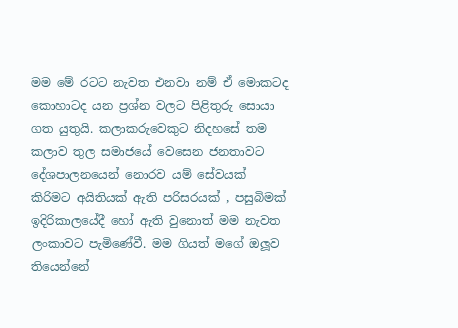මම මේ රටට නැවත එනවා නම් ඒ මොකටද කොහාටද යන ප්‍රශ්න වලට පිළිතුරු සොයා ගත යුතුයි. කලාකරුවෙකුට නිදහසේ තම කලාව තුල සමාජයේ වෙසෙන ජනතාවට දේශපාලනයෙන් නොරව යම් සේවයක් කිරිමට අයිතියක් ඇති පරිසරයක් , පසුබිමක් ඉදිරිකාලයේදී හෝ ඇති වුනොත් මම නැවත ලංකාවට පැමිණේවී. මම ගියත් මගේ ඔලූව තියෙන්නේ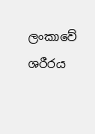ලංකාවේ ශරීරය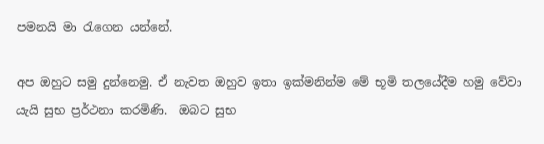පමනයි මා රැගෙන යන්නේ.

අප ඔහුට සමු දුන්නෙමු. ඒ නැවත ඔහුව ඉතා ඉක්මනින්ම මේ භූමි තලයේදීම හමු වේවා යැයි සුභ ප්‍රර්ථනා කරමිණි.  ඔබට සුභ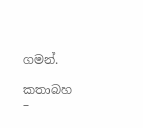ගමන්.

කතාබහ –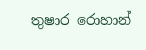තුෂාර රොහාන්